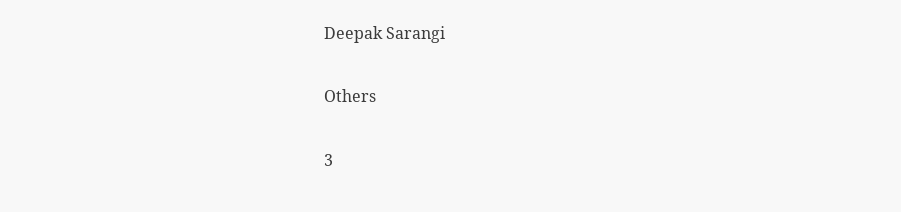Deepak Sarangi

Others

3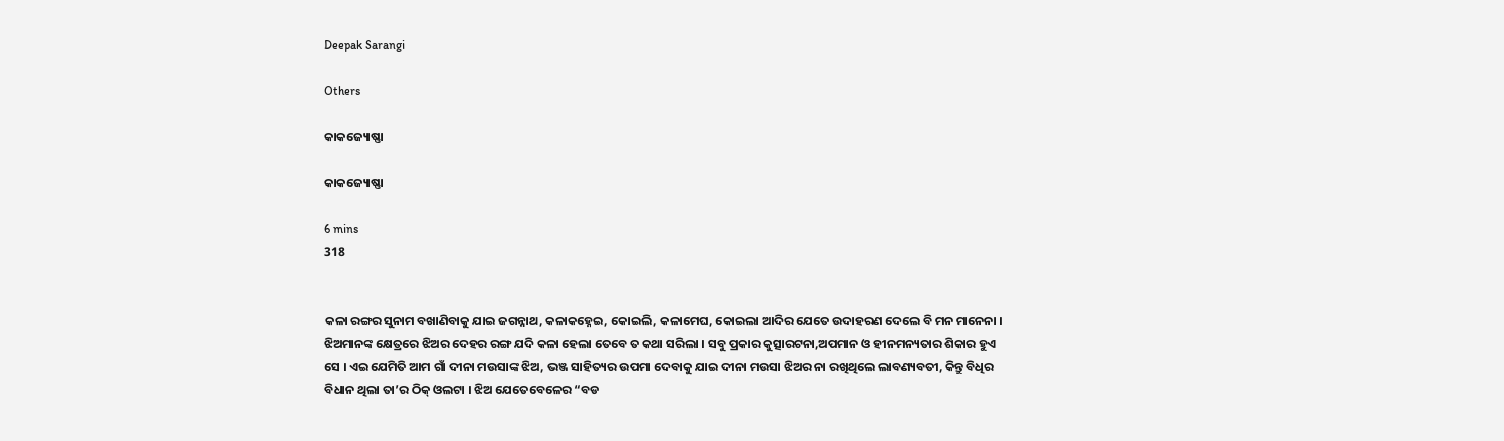Deepak Sarangi

Others

କାକଜ୍ୟୋଷ୍ଣା

କାକଜ୍ୟୋଷ୍ଣା

6 mins
318


କଳା ରଙ୍ଗର ସୁନାମ ବଖାଣିବାକୁ ଯାଇ ଜଗନ୍ନାଥ, କଳାକହ୍ନେଇ, କୋଇଲି, କଳାମେଘ, କୋଇଲା ଆଦିର ଯେତେ ଉଦାହରଣ ଦେଲେ ବି ମନ ମାନେନା । ଝିଅମାନଙ୍କ କ୍ଷେତ୍ରରେ ଝିଅର ଦେହର ରଙ୍ଗ ଯଦି କଳା ହେଲା ତେବେ ତ କଥା ସରିଲା । ସବୁ ପ୍ରକାର କୁତ୍ସାରଟନା,ଅପମାନ ଓ ହୀନମନ୍ୟତାର ଶିକାର ହୁଏ ସେ । ଏଇ ଯେମିତି ଆମ ଗାଁ ଦୀନା ମଉସାଙ୍କ ଝିଅ, ଭଞ୍ଜ ସାହିତ୍ୟର ଉପମା ଦେବାକୁ ଯାଇ ଦୀନା ମଉସା ଝିଅର ନା ରଖିଥିଲେ ଲାବଣ୍ୟବତୀ, କିନ୍ତୁ ବିଧିର ବିଧାନ ଥିଲା ତା’ର ଠିକ୍ ଓଲଟା । ଝିଅ ଯେତେବେଳେର “ବଡ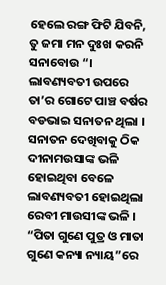ହେଲେ ରଙ୍ଗ ଫିଟି ଯିବନି, ତୁ ଜମା ମନ ଦୁଃଖ କରନି ସନାବୋଉ “। ଲାବଣ୍ୟବତୀ ଉପରେ ତା’ର ଗୋଟେ ପାଞ୍ଚ ବର୍ଷର ବଡଭାଇ ସନାତନ ଥିଲା । ସନାତନ ଦେଖିବାକୁ ଠିକ ଦୀନାମଉସାଙ୍କ ଭଳି ହୋଇଥିବା ବେଳେ ଲାବଣ୍ୟବତୀ ହୋଇଥିଲା ରେବୀ ମାଉସୀଙ୍କ ଭଳି । “ପିତା ଗୁଣେ ପୁତ୍ର ଓ ମାତା ଗୁଣେ କନ୍ୟା ନ୍ୟାୟ”ରେ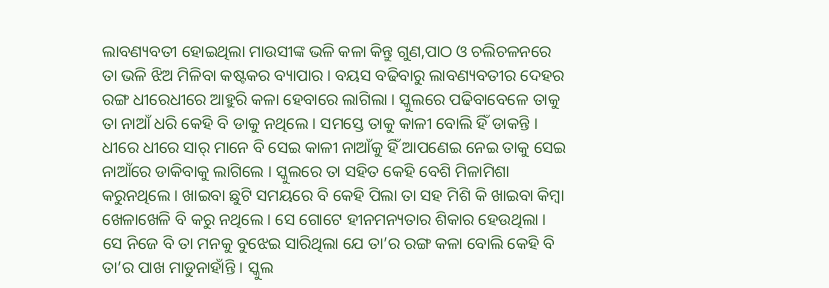ଲାବଣ୍ୟବତୀ ହୋଇଥିଲା ମାଉସୀଙ୍କ ଭଳି କଳା କିନ୍ତୁ ଗୁଣ,ପାଠ ଓ ଚଲିଚଳନରେ ତା ଭଳି ଝିଅ ମିଳିବା କଷ୍ଟକର ବ୍ୟାପାର । ବୟସ ବଢିବାରୁ ଲାବଣ୍ୟବତୀର ଦେହର ରଙ୍ଗ ଧୀରେଧୀରେ ଆହୁରି କଳା ହେବାରେ ଲାଗିଲା । ସ୍କୁଲରେ ପଢିବାବେଳେ ତାକୁ ତା ନାଆଁ ଧରି କେହି ବି ଡାକୁ ନଥିଲେ । ସମସ୍ତେ ତାକୁ କାଳୀ ବୋଲି ହିଁ ଡାକନ୍ତି । ଧୀରେ ଧୀରେ ସାର୍ ମାନେ ବି ସେଇ କାଳୀ ନାଆଁକୁ ହିଁ ଆପଣେଇ ନେଇ ତାକୁ ସେଇ ନାଆଁରେ ଡାକିବାକୁ ଲାଗିଲେ । ସ୍କୁଲରେ ତା ସହିତ କେହି ବେଶି ମିଳାମିଶା କରୁନଥିଲେ । ଖାଇବା ଛୁଟି ସମୟରେ ବି କେହି ପିଲା ତା ସହ ମିଶି କି ଖାଇବା କିମ୍ବା ଖେଳାଖେଳି ବି କରୁ ନଥିଲେ । ସେ ଗୋଟେ ହୀନମନ୍ୟତାର ଶିକାର ହେଉଥିଲା । ସେ ନିଜେ ବି ତା ମନକୁ ବୁଝେଇ ସାରିଥିଲା ଯେ ତା’ର ରଙ୍ଗ କଳା ବୋଲି କେହି ବି ତା’ର ପାଖ ମାଡୁନାହାଁନ୍ତି । ସ୍କୁଲ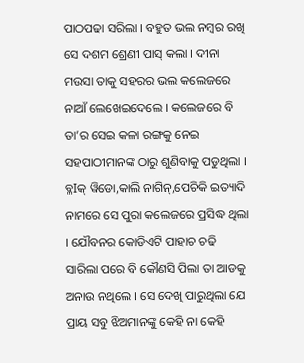ପାଠପଢା ସରିଲା । ବହୁତ ଭଲ ନମ୍ବର ରଖି ସେ ଦଶମ ଶ୍ରେଣୀ ପାସ୍ କଲା । ଦୀନା ମଉସା ତାକୁ ସହରର ଭଲ କଲେଜରେ ନାଆଁ ଲେଖେଇଦେଲେ । କଲେଜରେ ବି ତା’ର ସେଇ କଳା ରଙ୍ଗକୁ ନେଇ ସହପାଠୀମାନଙ୍କ ଠାରୁ ଶୁଣିବାକୁ ପଡୁଥିଲା । ବ୍ଳIକ୍ ୱିଡୋ,କାଲି ନାଗିନ୍,ପେଚିକି ଇତ୍ୟାଦି ନାମରେ ସେ ପୁରା କଲେଜରେ ପ୍ରସିଦ୍ଧ ଥିଲା । ଯୌବନର କୋଡିଏଟି ପାହାଚ ଚଢି ସାରିଲା ପରେ ବି କୌଣସି ପିଲା ତା ଆଡକୁ ଅନାଉ ନଥିଲେ । ସେ ଦେଖି ପାରୁଥିଲା ଯେ ପ୍ରାୟ ସବୁ ଝିଅମାନଙ୍କୁ କେହି ନା କେହି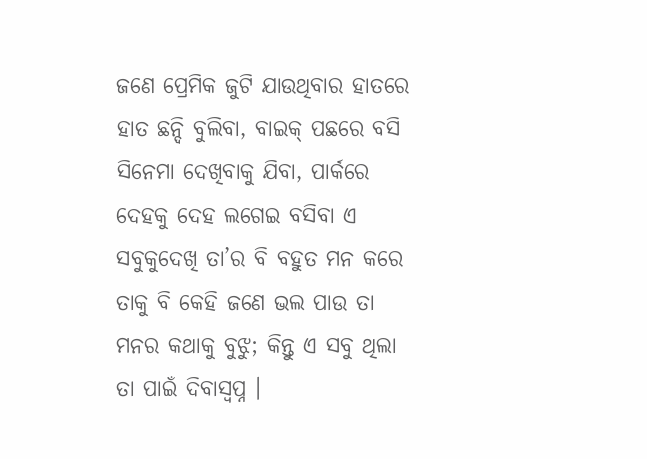ଜଣେ ପ୍ରେମିକ ଜୁଟି ଯାଉଥିବାର ହାତରେ ହାତ ଛନ୍ଦି ବୁଲିବା, ବାଇକ୍ ପଛରେ ବସି ସିନେମା ଦେଖିବାକୁ ଯିବା, ପାର୍କରେ ଦେହକୁ ଦେହ ଲଗେଇ ବସିବା ଏ ସବୁକୁଦେଖି ତା’ର ବି ବହୁତ ମନ କରେ ତାକୁ ବି କେହି ଜଣେ ଭଲ ପାଉ ତା ମନର କଥାକୁ ବୁଝୁ; କିନ୍ତୁ ଏ ସବୁ ଥିଲା ତା ପାଇଁ ଦିବାସ୍ଵପ୍ନ ।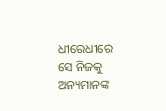ଧୀରେଧୀରେ ସେ ନିଜକୁ ଅନ୍ୟମାନଙ୍କ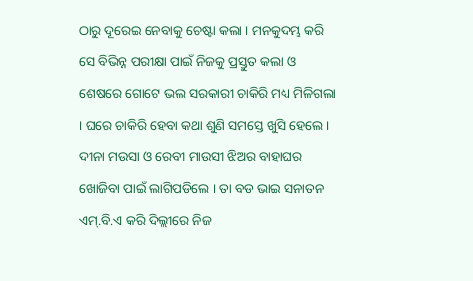ଠାରୁ ଦୂରେଇ ନେବାକୁ ଚେଷ୍ଟା କଲା । ମନକୁଦମ୍ଭ କରି ସେ ବିଭିନ୍ନ ପରୀକ୍ଷା ପାଇଁ ନିଜକୁ ପ୍ରସ୍ତୁତ କଲା ଓ ଶେଷରେ ଗୋଟେ ଭଲ ସରକାରୀ ଚାକିରି ମଧ୍ୟ ମିଳିଗଲା । ଘରେ ଚାକିରି ହେବା କଥା ଶୁଣି ସମସ୍ତେ ଖୁସି ହେଲେ । ଦୀନା ମଉସା ଓ ରେବୀ ମାଉସୀ ଝିଅର ବାହାଘର ଖୋଜିବା ପାଇଁ ଲାଗିପଡିଲେ । ତା ବଡ ଭାଇ ସନାତନ ଏମ୍.ବି.ଏ କରି ଦିଲ୍ଲୀରେ ନିଜ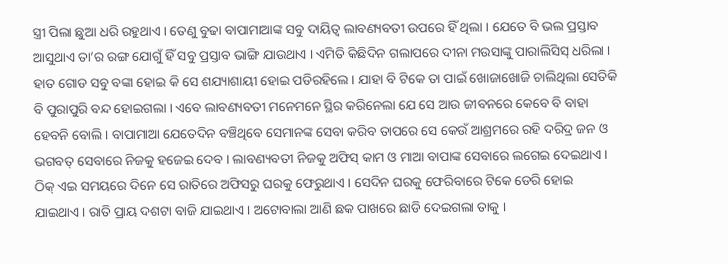ସ୍ତ୍ରୀ ପିଲା ଛୁଆ ଧରି ରହୁଥାଏ । ତେଣୁ ବୁଢା ବାପାମାଆଙ୍କ ସବୁ ଦାୟିତ୍ଵ ଲାବଣ୍ୟବତୀ ଉପରେ ହିଁ ଥିଲା । ଯେତେ ବି ଭଲ ପ୍ରସ୍ତାବ ଆସୁଥାଏ ତା’ର ରଙ୍ଗ ଯୋଗୁଁ ହିଁ ସବୁ ପ୍ରସ୍ତାବ ଭାଙ୍ଗି ଯାଉଥାଏ । ଏମିତି କିଛିଦିନ ଗଲାପରେ ଦୀନା ମଉସାଙ୍କୁ ପାରାଲିସିସ୍ ଧରିଲା । ହାତ ଗୋଡ ସବୁ ବଙ୍କା ହୋଇ କି ସେ ଶଯ୍ୟାଶାୟୀ ହୋଇ ପଡିରହିଲେ । ଯାହା ବି ଟିକେ ତା ପାଇଁ ଖୋଜାଖୋଜି ଚାଲିଥିଲା ସେତିକି ବି ପୁରାପୁରି ବନ୍ଦ ହୋଇଗଲା । ଏବେ ଲାବଣ୍ୟବତୀ ମନେମନେ ସ୍ଥିର କରିନେଲା ଯେ ସେ ଆଉ ଜୀବନରେ କେବେ ବି ବାହା ହେବନି ବୋଲି । ବାପାମାଆ ଯେତେଦିନ ବଞ୍ଚିଥିବେ ସେମାନଙ୍କ ସେବା କରିବ ତାପରେ ସେ କେଉଁ ଆଶ୍ରମରେ ରହି ଦରିଦ୍ର ଜନ ଓ ଭଗବତ୍ ସେବାରେ ନିଜକୁ ହଜେଇ ଦେବ । ଲାବଣ୍ୟବତୀ ନିଜକୁ ଅଫିସ୍ କାମ ଓ ମାଆ ବାପାଙ୍କ ସେବାରେ ଲଗେଇ ଦେଇଥାଏ । ଠିକ୍ ଏଇ ସମୟରେ ଦିନେ ସେ ରାତିରେ ଅଫିସରୁ ଘରକୁ ଫେରୁଥାଏ । ସେଦିନ ଘରକୁ ଫେରିବାରେ ଟିକେ ଡେରି ହୋଇ ଯାଇଥାଏ । ରାତି ପ୍ରାୟ ଦଶଟା ବାଜି ଯାଇଥାଏ । ଅଟୋବାଲା ଆଣି ଛକ ପାଖରେ ଛାଡି ଦେଇଗଲା ତାକୁ ।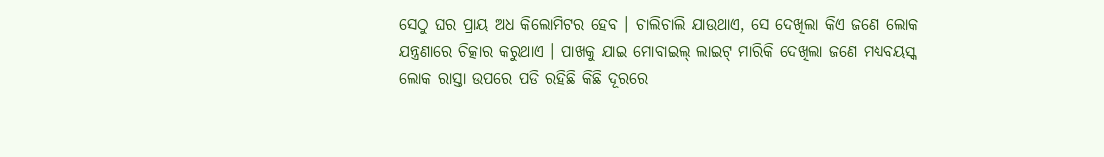ସେଠୁ ଘର ପ୍ରାୟ ଅଧ କିଲୋମିଟର ହେବ । ଚାଲିଚାଲି ଯାଉଥାଏ, ସେ ଦେଖିଲା କିଏ ଜଣେ ଲୋକ ଯନ୍ତ୍ରଣାରେ ଚିତ୍କାର କରୁଥାଏ । ପାଖକୁ ଯାଇ ମୋବାଇଲ୍ ଲାଇଟ୍ ମାରିକି ଦେଖିଲା ଜଣେ ମଧ୍ୟବୟସ୍କ ଲୋକ ରାସ୍ତା ଉପରେ ପଡି ରହିଛି କିଛି ଦୂରରେ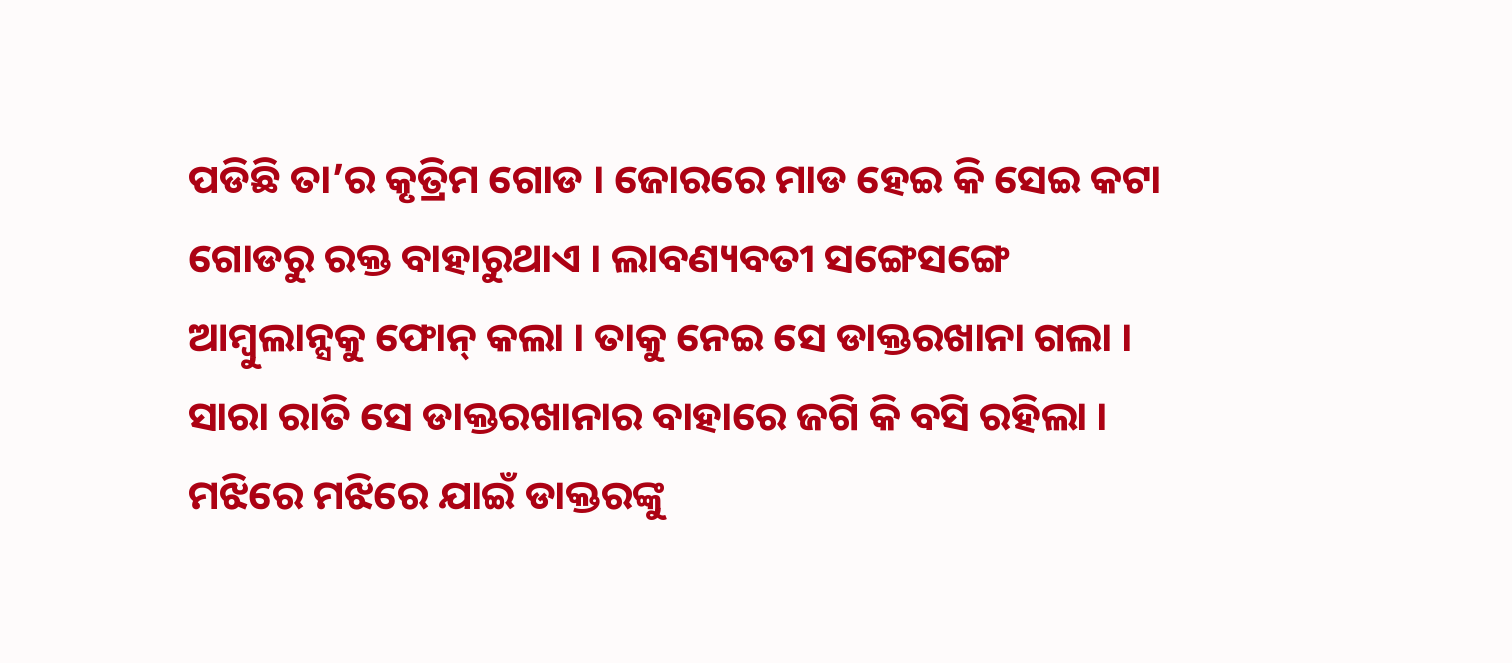ପଡିଛି ତା’ର କୃତ୍ରିମ ଗୋଡ । ଜୋରରେ ମାଡ ହେଇ କି ସେଇ କଟା ଗୋଡରୁ ରକ୍ତ ବାହାରୁଥାଏ । ଲାବଣ୍ୟବତୀ ସଙ୍ଗେସଙ୍ଗେ ଆମ୍ବୁଲାନ୍ସକୁ ଫୋନ୍ କଲା । ତାକୁ ନେଇ ସେ ଡାକ୍ତରଖାନା ଗଲା । ସାରା ରାତି ସେ ଡାକ୍ତରଖାନାର ବାହାରେ ଜଗି କି ବସି ରହିଲା । ମଝିରେ ମଝିରେ ଯାଇଁ ଡାକ୍ତରଙ୍କୁ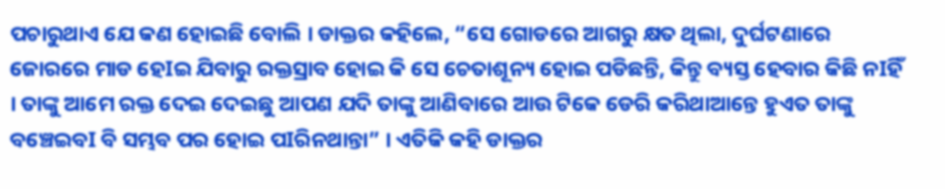ପଚାରୁଥାଏ ଯେ କଣ ହୋଇଛି ବୋଲି । ଡାକ୍ତର କହିଲେ, “ସେ ଗୋଡରେ ଆଗରୁ କ୍ଷତ ଥିଲା, ଦୁର୍ଘଟଣାରେ ଜୋରରେ ମାଡ ହେIଇ ଯିବାରୁ ରକ୍ତସ୍ରାବ ହୋଇ କି ସେ ଚେତାଶୂନ୍ୟ ହୋଇ ପଡିଛନ୍ତି, କିନ୍ତୁ ବ୍ୟସ୍ତ ହେବାର କିଛି ନIହିଁ । ତାଙ୍କୁ ଆମେ ରକ୍ତ ଦେଇ ଦେଇଛୁ ଆପଣ ଯଦି ତାଙ୍କୁ ଆଣିବାରେ ଆଉ ଟିକେ ଡେରି କରିଥାଆନ୍ତେ ହୁଏତ ତାଙ୍କୁ ବଞ୍ଚେଇବI ବି ସମ୍ଭବ ପର ହୋଇ ପIରିନଥାନ୍ତା” । ଏତିକି କହି ଡାକ୍ତର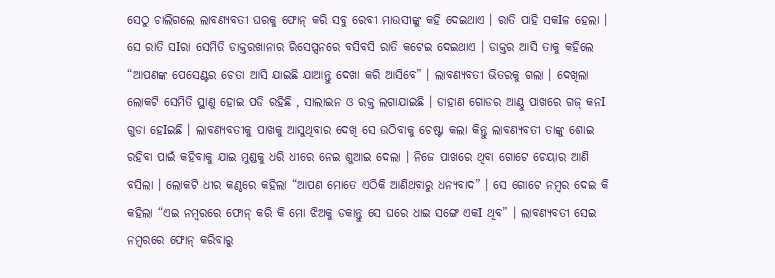ସେଠୁ ଚାଲିଗଲେ ଲାବଣ୍ୟବତୀ ଘରକୁ ଫୋନ୍ କରି ସବୁ ରେବୀ ମାଉସୀଙ୍କୁ କହି ଦେଇଥାଏ । ରାତି ପାହି ସକIଳ ହେଲା । ସେ ରାତି ସIରା ସେମିତି ଡାକ୍ତରଖାନାର ରିସେପ୍ସନରେ ବସିବସି ରାତି କଟେଇ ଦେଇଥାଏ । ଡାକ୍ତର ଆସି ତାକୁ କହିଲେ “ଆପଣଙ୍କ ପେସେଣ୍ଟର ଚେତା ଆସି ଯାଇଛି ଯାଆନ୍ତୁ ଦେଖା କରି ଆସିବେ” । ଲାବଣ୍ୟବତୀ ଭିତରକୁ ଗଲା । ଦେଖିଲା ଲୋକଟି ସେମିତି ସ୍ଥାଣୁ ହୋଇ ପଡି ରହିଛି , ସାଲାଇନ ଓ ରକ୍ତ ଲଗାଯାଇଛି । ଡାହାଣ ଗୋଡର ଆଣ୍ଠୁ ପାଖରେ ଗଜ୍ କନI ଗୁଡା ହେIଇଛି । ଲାବଣ୍ୟବତୀକୁ ପାଖକୁ ଆସୁଥିବାର ଦେଖି ସେ ଉଠିବାକୁ ଚେଷ୍ଟା କଲା କିନ୍ତୁ ଲାବଣ୍ୟବତୀ ତାଙ୍କୁ ଶୋଇ ରହିବା ପାଇଁ କହିବାକୁ ଯାଇ ମୁଣ୍ଡକୁ ଧରି ଧୀରେ ନେଇ ଶୁଆଇ ଦେଲା । ନିଜେ ପାଖରେ ଥିବା ଗୋଟେ ଚେୟାର ଆଣି ବସିଲା । ଲୋକଟି ଧୀର କଣ୍ଠରେ କହିଲା “ଆପଣ ମୋତେ ଏଠିକି ଆଣିଥବାରୁ ଧନ୍ୟବାଦ” । ସେ ଗୋଟେ ନମ୍ବର ଦେଇ କି କହିଲା “ଏଇ ନମ୍ବରରେ ଫୋନ୍ କରି କି ମୋ ଝିଅକୁ ଡକାନ୍ତୁ ସେ ଘରେ ଧାଇ ସଙ୍ଗେ ଏକI ଥିବ” । ଲାବଣ୍ୟବତୀ ସେଇ ନମ୍ବରରେ ଫୋନ୍ କରିବାରୁ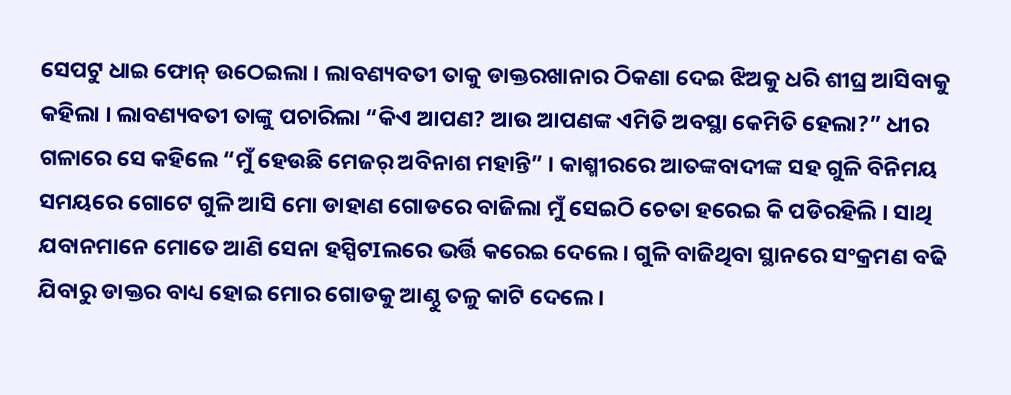ସେପଟୁ ଧାଇ ଫୋନ୍ ଉଠେଇଲା । ଲାବଣ୍ୟବତୀ ତାକୁ ଡାକ୍ତରଖାନାର ଠିକଣା ଦେଇ ଝିଅକୁ ଧରି ଶୀଘ୍ର ଆସିବାକୁ କହିଲା । ଲାବଣ୍ୟବତୀ ତାଙ୍କୁ ପଚାରିଲା “କିଏ ଆପଣ? ଆଉ ଆପଣଙ୍କ ଏମିତି ଅବସ୍ଥା କେମିତି ହେଲା?” ଧୀର ଗଳାରେ ସେ କହିଲେ “ମୁଁ ହେଉଛି ମେଜର୍ ଅବିନାଶ ମହାନ୍ତି” । କାଶ୍ମୀରରେ ଆତଙ୍କବାଦୀଙ୍କ ସହ ଗୁଳି ବିନିମୟ ସମୟରେ ଗୋଟେ ଗୁଳି ଆସି ମୋ ଡାହାଣ ଗୋଡରେ ବାଜିଲା ମୁଁ ସେଇଠି ଚେତା ହରେଇ କି ପଡିରହିଲି । ସାଥି ଯବାନମାନେ ମୋତେ ଆଣି ସେନା ହସ୍ପିଟIଲରେ ଭର୍ତ୍ତି କରେଇ ଦେଲେ । ଗୁଳି ବାଜିଥିବା ସ୍ଥାନରେ ସଂକ୍ରମଣ ବଢି ଯିବାରୁ ଡାକ୍ତର ବାଧ୍ୟ ହୋଇ ମୋର ଗୋଡକୁ ଆଣ୍ଠୁ ତଳୁ କାଟି ଦେଲେ ।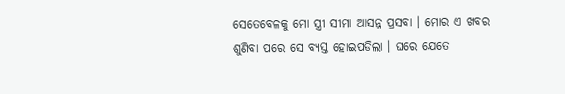ସେତେବେଳକୁ ମୋ ସ୍ତ୍ରୀ ସୀମା ଆସନ୍ନ ପ୍ରସବା । ମୋର ଏ ଖବର ଶୁଣିବା ପରେ ସେ ବ୍ୟସ୍ତ ହୋଇପଡିଲା । ଘରେ ଯେତେ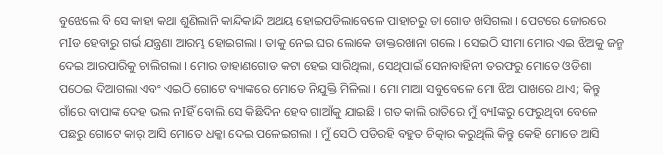ବୁଝେଲେ ବି ସେ କାହା କଥା ଶୁଣିଲାନି କାନ୍ଦିକାନ୍ଦି ଅଥୟ ହୋଇପଡିଲାବେଳେ ପାହାଚରୁ ତା ଗୋଡ ଖସିଗଲା । ପେଟରେ ଜୋରରେ ମIଡ ହେବାରୁ ଗର୍ଭ ଯନ୍ତ୍ରଣା ଆରମ୍ଭ ହୋଇଗଲା । ତାକୁ ନେଇ ଘର ଲୋକେ ଡାକ୍ତରଖାନା ଗଲେ । ସେଇଠି ସୀମା ମୋର ଏଇ ଝିଅକୁ ଜନ୍ମ ଦେଇ ଆରପାରିକୁ ଚାଲିଗଲା । ମୋର ଡାହାଣଗୋଡ କଟା ହେଇ ସାରିଥିଲା, ସେଥିପାଇଁ ସେନାବାହିନୀ ତରଫରୁ ମୋତେ ଓଡିଶା ପଠେଇ ଦିଆଗଲା ଏବଂ ଏଇଠି ଗୋଟେ ବ୍ୟାଙ୍କରେ ମୋତେ ନିଯୁକ୍ତି ମିଳିଲା । ମୋ ମାଆ ସବୁବେଳେ ମୋ ଝିଅ ପାଖରେ ଥାଏ; କିନ୍ତୁ ଗାଁରେ ବାପାଙ୍କ ଦେହ ଭଲ ନIହିଁ ବୋଲି ସେ କିଛିଦିନ ହେବ ଗାଆଁକୁ ଯାଇଛି । ଗତ କାଲି ରାତିରେ ମୁଁ ବ୍ୟIଙ୍କରୁ ଫେରୁଥିବା ବେଳେ ପଛରୁ ଗୋଟେ କାର୍ ଆସି ମୋତେ ଧକ୍କା ଦେଇ ପଳେଇଗଲା । ମୁଁ ସେଠି ପଡିରହି ବହୁତ ଚିତ୍କାର କରୁଥିଲି କିନ୍ତୁ କେହି ମୋତେ ଆସି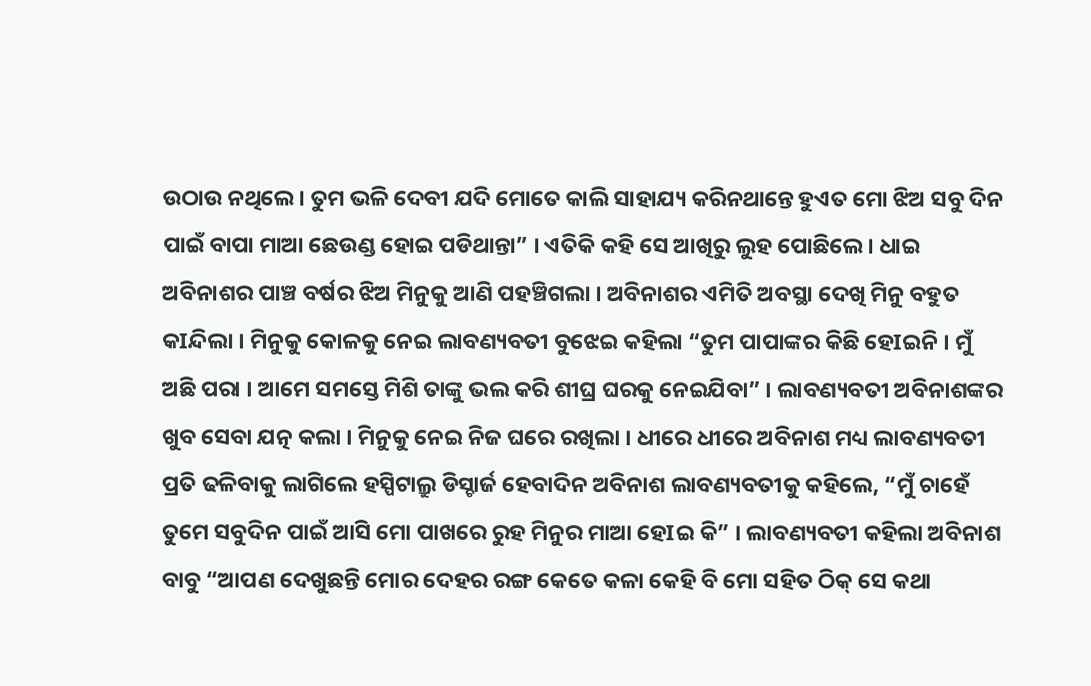ଉଠାଉ ନଥିଲେ । ତୁମ ଭଳି ଦେବୀ ଯଦି ମୋତେ କାଲି ସାହାଯ୍ୟ କରିନଥାନ୍ତେ ହୁଏତ ମୋ ଝିଅ ସବୁ ଦିନ ପାଇଁ ବାପା ମାଆ ଛେଉଣ୍ଡ ହୋଇ ପଡିଥାନ୍ତା” । ଏତିକି କହି ସେ ଆଖିରୁ ଲୁହ ପୋଛିଲେ । ଧାଇ ଅବିନାଶର ପାଞ୍ଚ ବର୍ଷର ଝିଅ ମିନୁକୁ ଆଣି ପହଞ୍ଚିଗଲା । ଅବିନାଶର ଏମିତି ଅବସ୍ଥା ଦେଖି ମିନୁ ବହୁତ କIନ୍ଦିଲା । ମିନୁକୁ କୋଳକୁ ନେଇ ଲାବଣ୍ୟବତୀ ବୁଝେଇ କହିଲା “ତୁମ ପାପାଙ୍କର କିଛି ହେIଇନି । ମୁଁ ଅଛି ପରା । ଆମେ ସମସ୍ତେ ମିଶି ତାଙ୍କୁ ଭଲ କରି ଶୀଘ୍ର ଘରକୁ ନେଇଯିବା” । ଲାବଣ୍ୟବତୀ ଅବିନାଶଙ୍କର ଖୁବ ସେବା ଯତ୍ନ କଲା । ମିନୁକୁ ନେଇ ନିଜ ଘରେ ରଖିଲା । ଧୀରେ ଧୀରେ ଅବିନାଶ ମଧ୍ୟ ଲାବଣ୍ୟବତୀ ପ୍ରତି ଢଳିବାକୁ ଲାଗିଲେ ହସ୍ପିଟାଲ୍ରୁ ଡିସ୍ଚାର୍ଜ ହେବାଦିନ ଅବିନାଶ ଲାବଣ୍ୟବତୀକୁ କହିଲେ, “ମୁଁ ଚାହେଁ ତୁମେ ସବୁଦିନ ପାଇଁ ଆସି ମୋ ପାଖରେ ରୁହ ମିନୁର ମାଆ ହେIଇ କି” । ଲାବଣ୍ୟବତୀ କହିଲା ଅବିନାଶ ବାବୁ “ଆପଣ ଦେଖୁଛନ୍ତି ମୋର ଦେହର ରଙ୍ଗ କେତେ କଳା କେହି ବି ମୋ ସହିତ ଠିକ୍ ସେ କଥା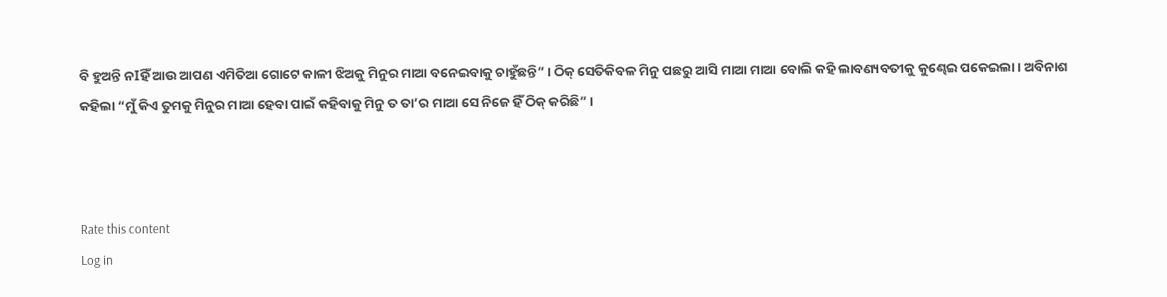ବି ହୁଅନ୍ତି ନIହିଁ ଆଉ ଆପଣ ଏମିତିଆ ଗୋଟେ କାଳୀ ଝିଅକୁ ମିନୁର ମାଆ ବନେଇବାକୁ ଚାହୁଁଛନ୍ତି” । ଠିକ୍ ସେତିକିବଳ ମିନୁ ପଛରୁ ଆସି ମାଆ ମାଆ ବୋଲି କହି ଲାବଣ୍ୟବତୀକୁ କୁଣ୍ଢେଇ ପକେଇଲା । ଅବିନାଶ କହିଲା “ମୁଁ କିଏ ତୁମକୁ ମିନୁର ମାଆ ହେବା ପାଇଁ କହିବାକୁ ମିନୁ ତ ତା’ର ମାଆ ସେ ନିଜେ ହିଁ ଠିକ୍ କରିଛି” ।



Rate this content
Log in